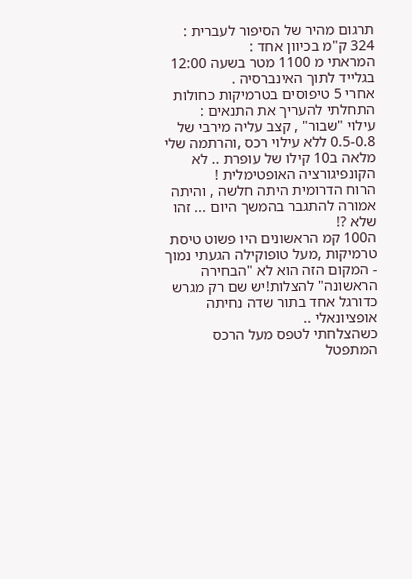תרגום מהיר של הסיפור לעברית :
324 ק"מ בכיוון אחד :
המראתי מ 1100 מטר בשעה 12:00 בגלייד לתוך האינברסיה .
אחרי 5 טיפוסים בטרמיקות כחולות התחלתי להעריך את התנאים :
עילוי "שבור" , קצב עליה מירבי של 0.5-0.8 ללא עילוי רכס ,והרתמה שלי מלאה ב10 קילו של עופרת .. לא הקונפיגורציה האופטימלית !
הרוח הדרומית היתה חלשה , והיתה אמורה להתגבר בהמשך היום ... זהו שלא ?!
ה100 קמ הראשונים היו פשוט טיסת טרמיקות ,מעל טופוקילה הגעתי נמוך - המקום הזה הוא לא "הבחירה הראשונה" להצלות!יש שם רק מגרש כדורגל אחד בתור שדה נחיתה אופציונאלי ..
כשהצלחתי לטפס מעל הרכס המתפטל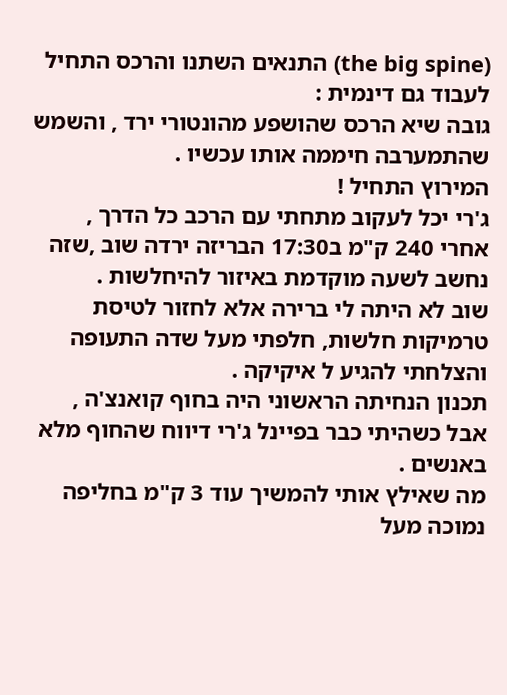(the big spine) התנאים השתנו והרכס התחיל לעבוד גם דינמית :
גובה שיא הרכס שהושפע מהונטורי ירד , והשמש שהתמערבה חיממה אותו עכשיו .
המירוץ התחיל !
ג'רי יכל לעקוב מתחתי עם הרכב כל הדרך ,
אחרי 240 ק"מ ב17:30 הבריזה ירדה שוב ,שזה נחשב לשעה מוקדמת באיזור להיחלשות .
שוב לא היתה לי ברירה אלא לחזור לטיסת טרמיקות חלשות, חלפתי מעל שדה התעופה והצלחתי להגיע ל איקיקה .
תכנון הנחיתה הראשוני היה בחוף קואנצ'ה , אבל כשהיתי כבר בפיינל ג'רי דיווח שהחוף מלא באנשים .
מה שאילץ אותי להמשיך עוד 3 ק"מ בחליפה נמוכה מעל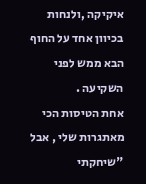איקיקה ,ולנחות בכיוון אחד על החוף הבא ממש לפני השקיעה .
אחת הטיסות הכי מאתגרות שלי , אבל "שיחקתי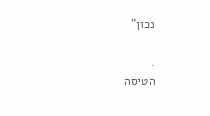נכון"

.
הטיסה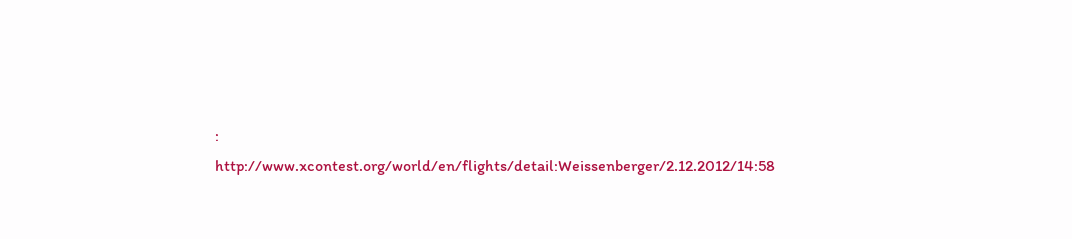:
http://www.xcontest.org/world/en/flights/detail:Weissenberger/2.12.2012/14:58